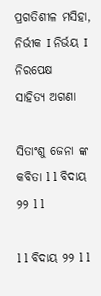ପ୍ରଗତିଶୀଳ ମସିହା, ନିର୍ଭୀକ I ନିର୍ଭୟ I ନିରପେକ୍ଷ
ସାହିତ୍ୟ ଅଗଣା

ସିତାଂଶୁ ଜେନା ଙ୍କ କବିତା l l ବିଦାୟ ୨୨ l l

l l ବିଦାୟ ୨୨ l l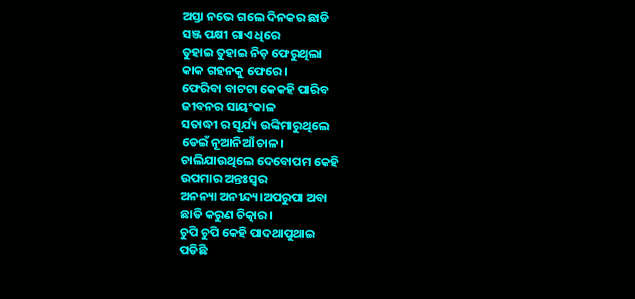ଅସ୍ତା ନଭେ ଗଲେ ଦିନକର ଛାଡି
ସଞ୍ଜ ପକ୍ଷୀ ଗାଏ ଧିରେ
ତୁହାଇ ତୁହାଇ ନିଡ଼ ଫେରୁଥିଲା
କାକ ଗହନକୁ ଫେରେ।
ଫେରିବା ବାଟଟା କେକହି ପାରିବ
ଜୀବନର ସାୟଂକାଳ
ସତାଦ୍ଧୀ ର ସୂର୍ଯ୍ୟ ଉଙ୍କିମାରୁଥିଲେ
ଡେଇଁ ନୂଆନିଆଁ ଚାଳ।
ଚାଲିଯାଉଥିଲେ ଦେବୋପମ କେହି
ଉପମାର ଅନ୍ତଃସ୍ୱର
ଅନନ୍ୟା ଅନୀନ୍ଦ୍ୟ।ଅପରୁପା ଅବା
ଛାଡି କରୁଣ ଚିତ୍କାର।
ଚୁପି ଚୁପି କେହି ପାଦଥାପୁଥାଇ
ପଡିଛି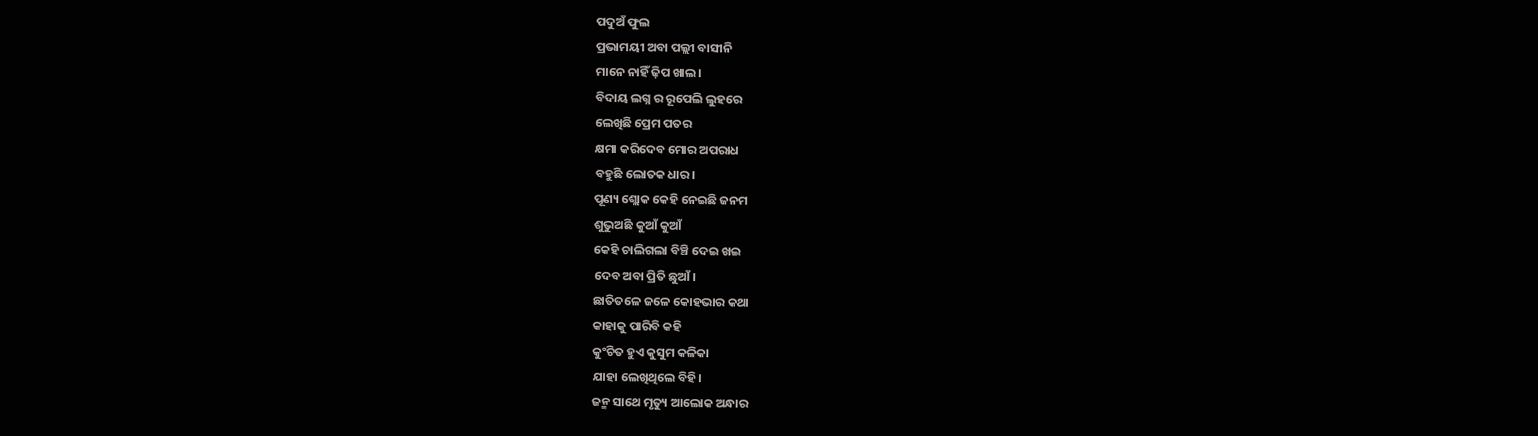ପଦୁଅଁ ଫୁଲ
ପ୍ରଭାମୟୀ ଅବା ପଲ୍ଲୀ ବାସୀନି
ମାନେ ନାହିଁ ଢ଼ିପ ଖାଲ।
ବିଦାୟ ଲଗ୍ନ ର ରୂପେଲି ଲୁହରେ
ଲେଖିଛି ପ୍ରେମ ପତର
କ୍ଷମା କରିଦେବ ମୋର ଅପରାଧ
ବହୁଛି ଲୋତକ ଧାର।
ପୂଣ୍ୟ ଶ୍ଲୋକ କେହି ନେଇଛି ଜନମ
ଶୁଭୁଅଛି କୁଆଁ କୁଆଁ
କେହି ଚାଲିଗଲା ବିଞ୍ଚି ଦେଇ ଖଇ
ଦେବ ଅବା ପ୍ରିତି ଛୁଆଁ।
ଛାତିତଳେ ଜଳେ କୋହଭାର କଥା
କାହାକୁ ପାରିବି କହି
କୁଂଚିତ ହୁଏ କୁସୁମ କଳିକା
ଯାହା ଲେଖିଥିଲେ ବିହି।
ଜନ୍ମ ସାଥେ ମୃତ୍ୟୁ ଆଲୋକ ଅନ୍ଧାର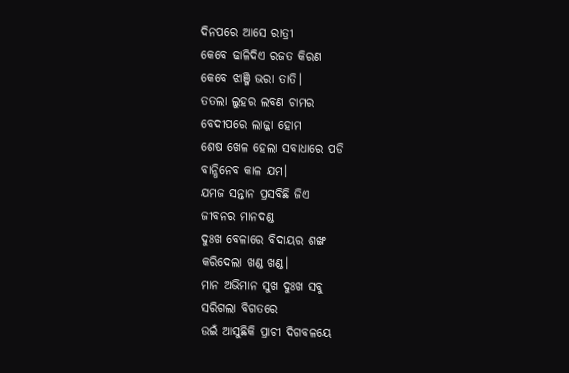ଦିନପରେ ଆସେ ରାତ୍ରୀ
କେବେ ଢାଳିଦିଏ ରଜତ କିରଣ
କେବେ ଝାଞ୍ଜି ଭରା ତାତି।
ତତଲା ଲୁହର ଲବଣ ଚାମର
ବେଦୀପରେ ଲାଜ୍ଜା ହୋମ
ଶେଷ ଖେଳ ହେଲା ସବାଧାରେ ପଡି
ବାନ୍ଧିନେବ କାଳ ଯମ।
ଯମଜ ସନ୍ତାନ ପ୍ରସବିଛି ଜିଏ
ଜୀବନର ମାନଦଣ୍ଡ
ଦୁଃଖ ବେଳାରେ ବିଦାୟର ଶଙ୍ଖ
କରିଦେଲା ଖଣ୍ଡ ଖଣ୍ଡ।
ମାନ ଅଭିମାନ ସୁଖ ଦୁଃଖ ସବୁ
ସରିଗଲା ବିଗତରେ
ଉଇଁ ଆସୁଛିକି ପ୍ରାଚୀ ଦିଗବଳୟେ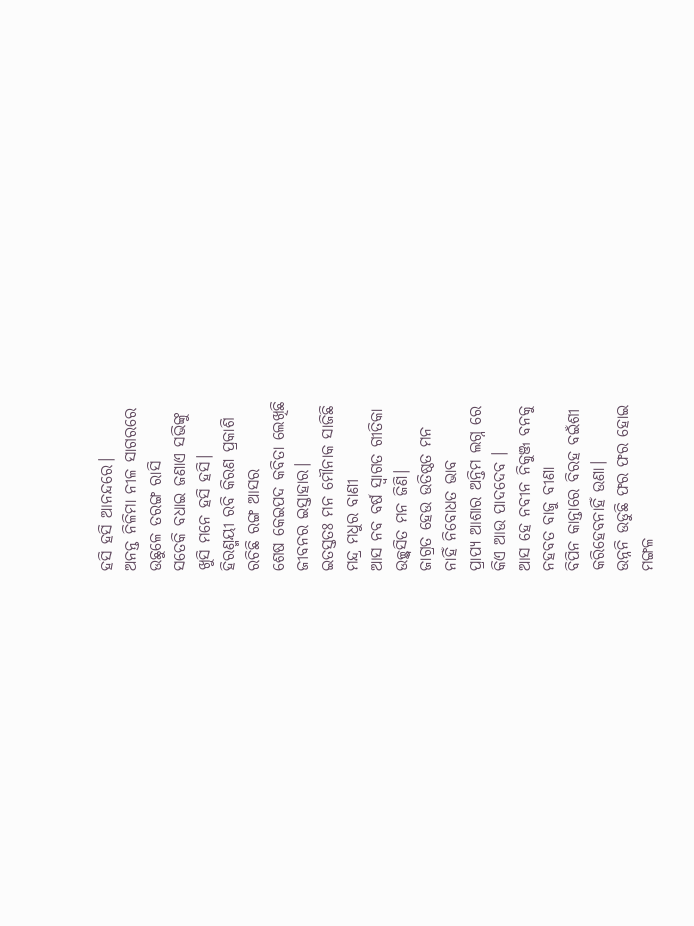ହସି ହସି ଆନନ୍ଦରେ।
ଅନନ୍ତ ନିଳିମା ନୀଳ ସାଗରରେ
ଉଛୁଳେ ତରଙ୍ଗ ରାସି
ସତେକି ବଧାଇ ଜଣାଏ ସଭିଙ୍କୁ
ଖୁସି ମନେ ହସି ହସି।
ହିରଣ୍ମୟୀ ରବି କିରଣ ପ୍ରକାଶି
ରଚିଛି ରଙ୍ଗ ଆସର
ଶେଷ କେଇପଦ କବିତା ଲେଖିଛି
ଜୀବନର ଇସ୍ତାହାର।
ଇତସ୍ତତଃ ମନ ମୌନାକ ସାଜିଛି
ମନ୍ଦ୍ର ମଧୁର ବାଣୀ
ଆସ ନବ ବର୍ଷ ସ୍ୱାଗତ ଗୀତିକା
ଉଚ୍ଛ୍ୱସିତ ମନ ଜିଣି।
ଜାଗ୍ରତ ହେଉ ଉତିଷ୍ଠତ ମନ
ନାହିଁ ନିବୋଧତ ଭାବ
ପ୍ରାପ୍ୟ ଆଶାର ଅନ୍ତିମ ଲଗ୍ନ ରେ
କିଏ ଆଉ ପାଦଦେବ ।
ଆସ ହେ ନବୀନ ନିକୁଞ୍ଜ ବନକୁ
ନହବତ ବାଜୁ ବୀଣା
ବିପିନ କାନ୍ତାରେ ବିରହ ବଇଁଶୀ
କରିହେବନାହିଁ ଉଣା।
ଉନ୍ନନି ଉଡୁଛି ଫର ଫର ହୋଇ
ମଙ୍ଗଳ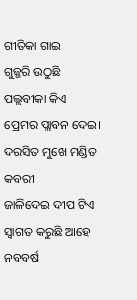ଗୀତିକା ଗାଇ
ଗୁଜ୍ଜରି ଉଠୁଛି ପଲ୍ଲବୀକା କିଏ
ପ୍ରେମର ପ୍ଲାବନ ଦେଇ।
ଦରସିତ ମୁଖେ ମଣ୍ଡିତ କବରୀ
ଜାଳିଦେଇ ଦୀପ ଟିଏ
ସ୍ୱାଗତ କରୁଛି ଆହେ ନବବର୍ଷ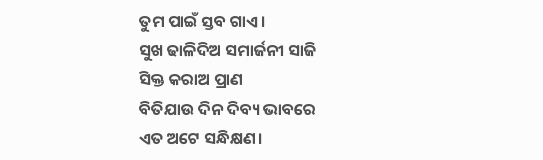ତୁମ ପାଇଁ ସ୍ତବ ଗାଏ।
ସୁଖ ଢାଳିଦିଅ ସମାର୍ଜନୀ ସାଜି
ସିକ୍ତ କରାଅ ପ୍ରାଣ
ବିତିଯାଉ ଦିନ ଦିବ୍ୟ ଭାବରେ
ଏତ ଅଟେ ସନ୍ଧିକ୍ଷଣ।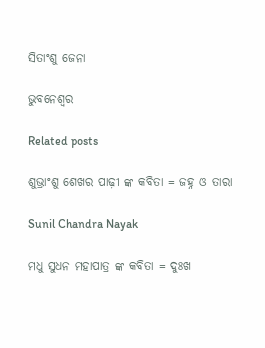ସିତାଂଶୁ ଜେନା

ଭୁବନେଶ୍ବର

Related posts

ଶୁଭ୍ରାଂଶୁ ଶେଖର ପାଢ଼ୀ ଙ୍କ କବିତା = ଜହ୍ନ ଓ ତାରା

Sunil Chandra Nayak

ମଧୁ ସୁଧନ ମହାପାତ୍ର ଙ୍କ କବିତା = ଦୁଃଖ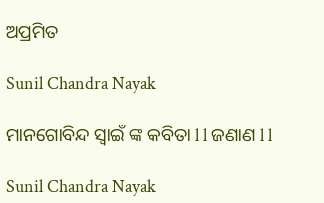ଅପ୍ରମିତ

Sunil Chandra Nayak

ମାନଗୋବିନ୍ଦ ସ୍ବାଇଁ ଙ୍କ କବିତା l l ଜଣାଣ l l

Sunil Chandra Nayak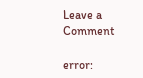Leave a Comment

error: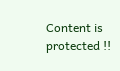Content is protected !!